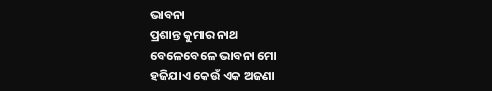ଭାବନା
ପ୍ରଶାନ୍ତ କୁମାର ନାଥ
ବେଳେବେଳେ ଭାବନା ମୋ
ହଜିଯାଏ କେଉଁ ଏକ ଅଜଣା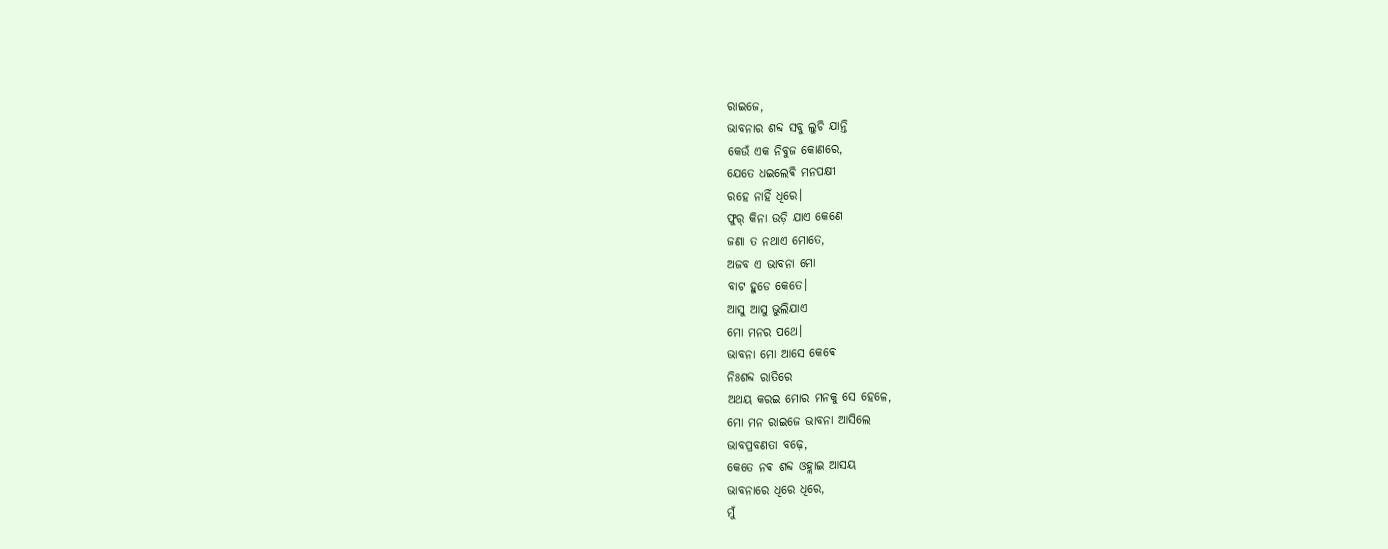ରାଇଜେ,
ଭାବନାର ଶବ୍ଦ ସବୁ ଲୁଚି ଯାନ୍ତି
କେଉଁ ଏକ ନିବୁଜ କୋଣରେ,
ଯେତେ ଧଇଲେଵି ମନପକ୍ଷୀ
ରହେ ନାହିଁ ଧିରେ।
ଫୁର୍ କିନା ଉଡ଼ି ଯାଏ କେଣେ
ଜଣା ତ ନଥାଏ ମୋତେ,
ଅଜବ ଏ ଭାବନା ମୋ
ବାଟ ହୁଡେ କେତେ।
ଆସୁ ଆସୁ ଭୁଲିଯାଏ
ମୋ ମନର ପଥେ।
ଭାବନା ମୋ ଆସେ କେଵେ
ନିଃଶବ୍ଦ ରାତିରେ
ଅଥୟ କରଇ ମୋର ମନକୁ ସେ ହେଳେ,
ମୋ ମନ ରାଇଜେ ଭାବନା ଆସିଲେ
ଭାବପ୍ରବଣତା ବଢ଼େ,
କେତେ ନଵ ଶବ୍ଦ ଓହ୍ଲାଇ ଆସୟ
ଭାବନାରେ ଧିରେ ଧିରେ,
ମୁଁ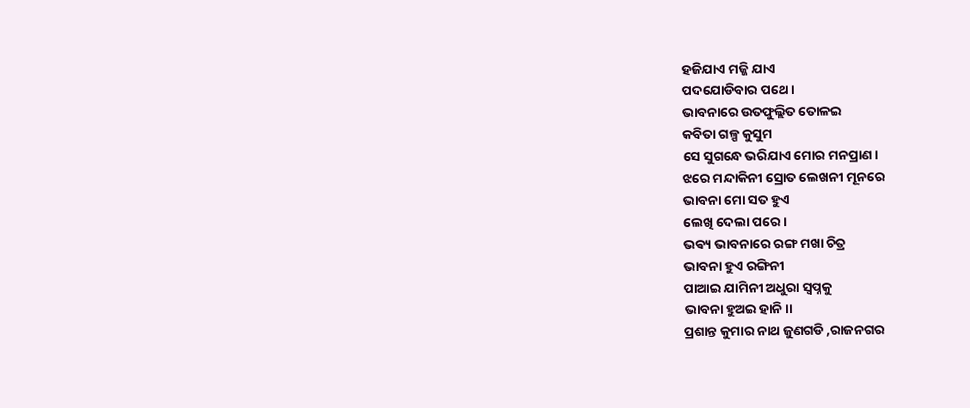ହଜିଯାଏ ମଜ୍ଜି ଯାଏ
ପଦଯୋଡିବାର ପଥେ।
ଭାବନାରେ ଉତଫୁଲ୍ଲିତ ତୋଳଇ
କବିତା ଗଳ୍ପ କୁସୁମ
ସେ ସୁଗନ୍ଧେ ଭରିଯାଏ ମୋର ମନପ୍ରାଣ।
ଝରେ ମନ୍ଦାକିନୀ ସ୍ରୋତ ଲେଖନୀ ମୂନରେ
ଭାବନା ମୋ ସତ ହୁଏ
ଲେଖି ଦେଲା ପରେ।
ଭଵ୍ୟ ଭାବନାରେ ରଙ୍ଗ ମଖା ଚିତ୍ର
ଭାବନା ହୁଏ ରଙ୍ଗିନୀ
ପାଆଇ ଯାମିନୀ ଅଧୁରା ସ୍ଵପ୍ନକୁ
ଭାବନା ହୁଅଇ ହାନି।।
ପ୍ରଶାନ୍ତ କୁମାର ନାଥ ଜୁଣଗଡି ,ରାଜନଗର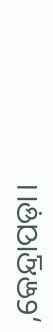,କେନ୍ଦ୍ରାପଡ଼ା।